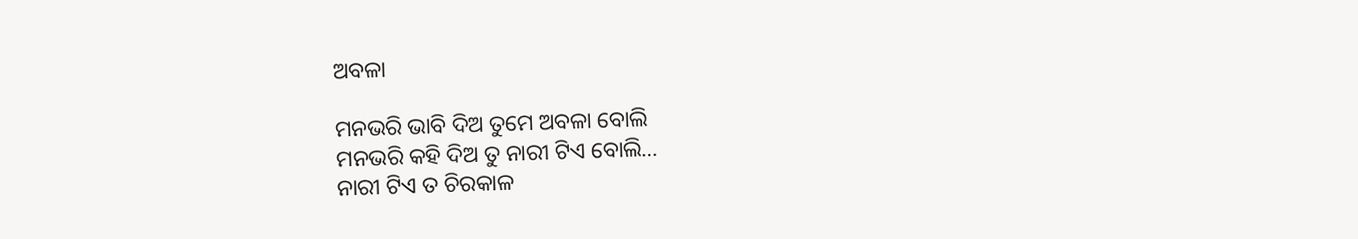ଅବଳା

ମନଭରି ଭାବି ଦିଅ ତୁମେ ଅବଳା ବୋଲି
ମନଭରି କହି ଦିଅ ତୁ ନାରୀ ଟିଏ ବୋଲି…
ନାରୀ ଟିଏ ତ ଚିରକାଳ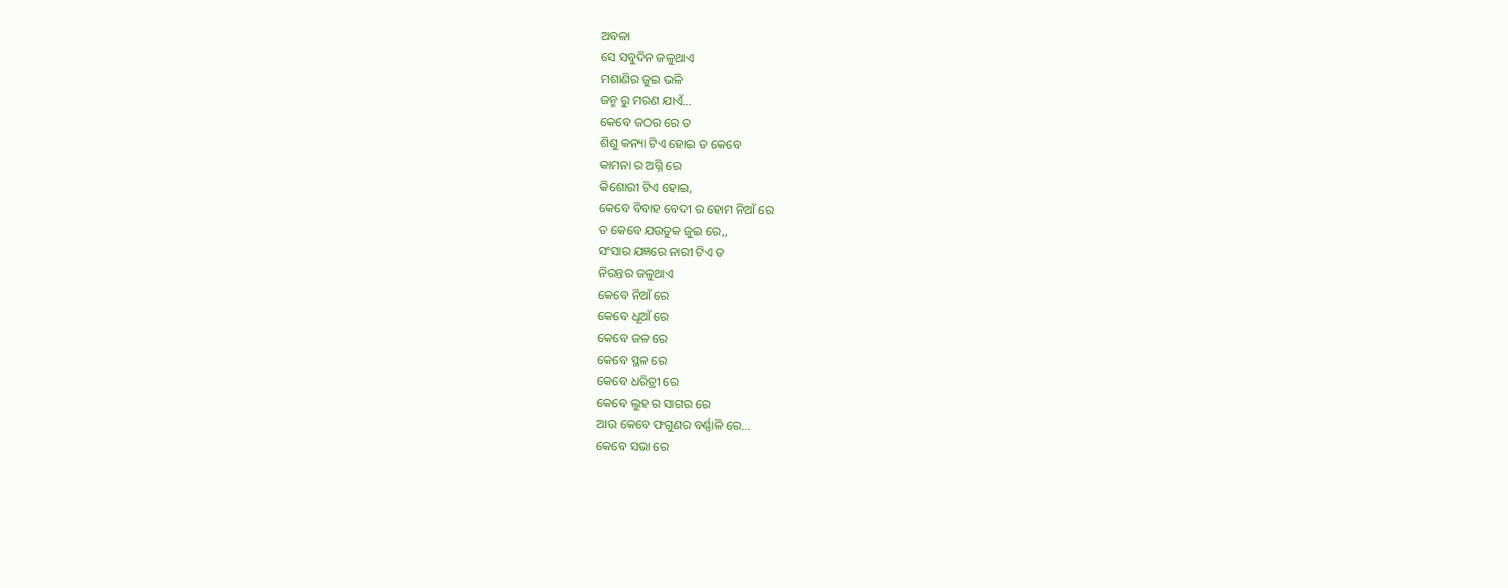ଅବଳା
ସେ ସବୁଦିନ ଜଳୁଥାଏ
ମଶାଣିର ଜୁଇ ଭଳି
ଜନ୍ମ ରୁ ମରଣ ଯାଏଁ…
କେବେ ଜଠର ରେ ତ
ଶିଶୁ କନ୍ୟା ଟିଏ ହୋଇ ତ କେବେ
କାମନା ର ଅଗ୍ନି ରେ
କିଶୋରୀ ଟିଏ ହୋଇ,
କେବେ ବିବାହ ବେଦୀ ର ହୋମ ନିଆଁ ରେ
ତ କେବେ ଯଉତୁକ ଜୁଇ ରେ,,
ସଂସାର ଯଜ୍ଞରେ ନାରୀ ଟିଏ ତ
ନିରନ୍ତର ଜଳୁଥାଏ
କେବେ ନିଆଁ ରେ
କେବେ ଧୂଆଁ ରେ
କେବେ ଜଳ ରେ
କେବେ ସ୍ଥଳ ରେ
କେବେ ଧରିତ୍ରୀ ରେ
କେବେ ଲୁହ ର ସାଗର ରେ
ଆଉ କେବେ ଫଗୁଣର ବର୍ଣ୍ଣାଳି ରେ…
କେବେ ସଭା ରେ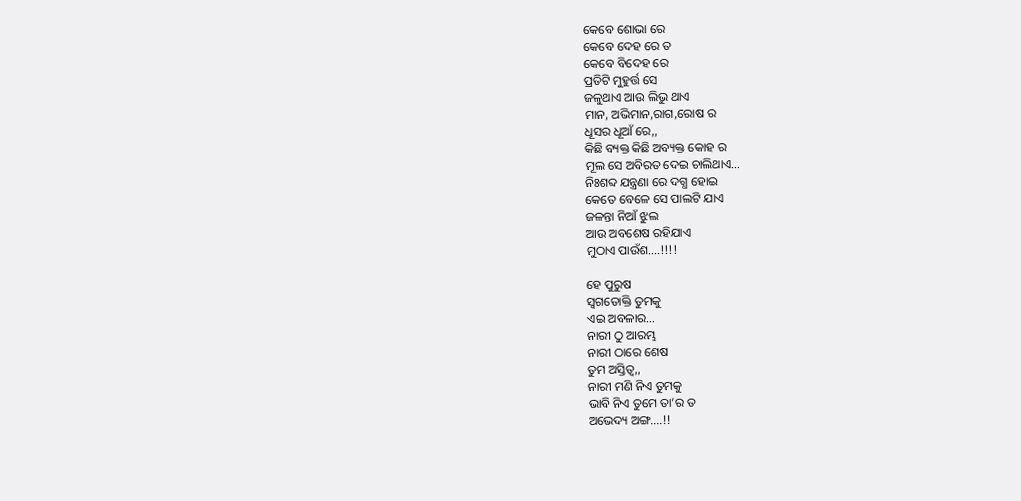କେବେ ଶୋଭା ରେ
କେବେ ଦେହ ରେ ତ
କେବେ ବିଦେହ ରେ
ପ୍ରତିଟି ମୁହୁର୍ତ୍ତ ସେ
ଜଳୁଥାଏ ଆଉ ଲିଭୁ ଥାଏ
ମାନ, ଅଭିମାନ,ରାଗ,ରୋଷ ର
ଧୂସର ଧୂଆଁ ରେ,,
କିଛି ବ୍ୟକ୍ତ କିଛି ଅବ୍ୟକ୍ତ କୋହ ର
ମୂଲ ସେ ଅବିରତ ଦେଇ ଚାଲିଥାଏ…
ନିଃଶବ୍ଦ ଯନ୍ତ୍ରଣା ରେ ଦଗ୍ଧ ହୋଇ
କେତେ ବେଳେ ସେ ପାଲଟି ଯାଏ
ଜଳନ୍ତା ନିଆଁ ଝୁଲ
ଆଉ ଅବଶେଷ ରହିଯାଏ
ମୁଠାଏ ପାଉଁଶ….!!!!

ହେ ପୁରୁଷ
ସ୍ବଗତୋକ୍ତି ତୁମକୁ
ଏଇ ଅବଳାର…
ନାରୀ ଠୁ ଆରମ୍ଭ
ନାରୀ ଠାରେ ଶେଷ
ତୁମ ଅସ୍ତିତ୍ବ,,
ନାରୀ ମଣି ନିଏ ତୁମକୁ
ଭାବି ନିଏ ତୁମେ ତା’ର ତ
ଅଭେଦ୍ୟ ଅଙ୍ଗ….!!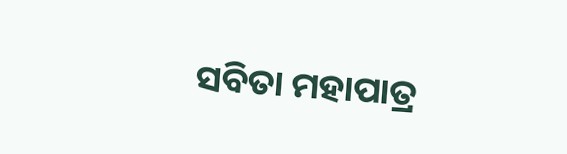ସବିତା ମହାପାତ୍ର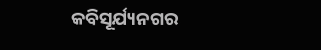କବିସୂର୍ଯ୍ୟନଗର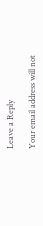Leave a Reply

Your email address will not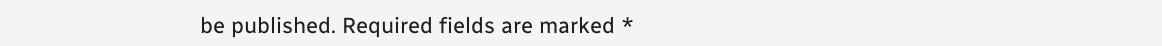be published. Required fields are marked *